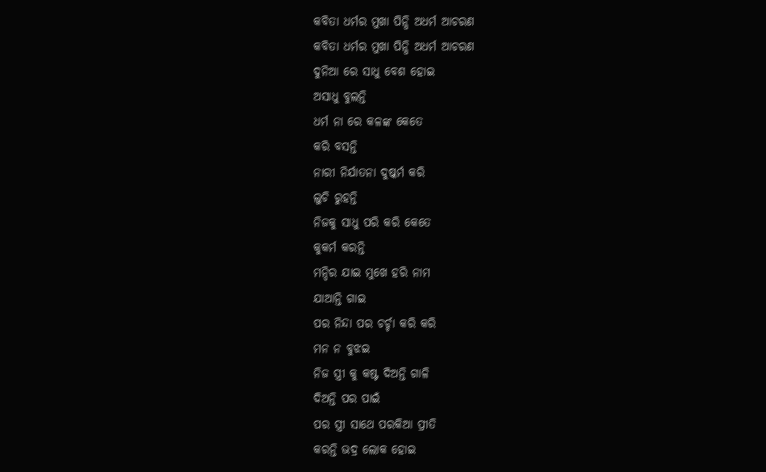କବିତା ଧର୍ମର ମୁଖା ପିନ୍ଧି ଅଧର୍ମ ଆଚରଣ
କବିତା ଧର୍ମର ମୁଖା ପିନ୍ଧି ଅଧର୍ମ ଆଚରଣ
ଦୁନିଆ ରେ ସାଧୁ ବେଶ ହୋଇ
ଅସାଧୁ ବୁଲନ୍ତି
ଧର୍ମ ନା ରେ କଳଙ୍କ କେତେ
କରି ବସନ୍ତି
ନାରୀ ନିର୍ଯାତନା ଦୁଷ୍କର୍ମ କରି
ଲୁଚି ରୁହନ୍ତି
ନିଜକୁ ସାଧୁ ପରି କରି କେତେ
କୁକର୍ମ କରନ୍ତି
ମନ୍ଦିର ଯାଇ ମୁଖେ ହରି ନାମ
ଯାଆନ୍ତି ଗାଇ
ପର ନିନ୍ଦା ପର ଚର୍ଚ୍ଚା କରି କରି
ମନ ନ ବୁଝଇ
ନିଜ ସ୍ତ୍ରୀ କୁ କଷ୍ଟ ଦିଅନ୍ତି ଗାଳି
ଦିଅନ୍ତି ପର ପାଇଁ
ପର ସ୍ତ୍ରୀ ସାଥେ ପରକିଆ ପ୍ରୀତି
କରନ୍ତି ଭଦ୍ର ଲୋକ ହୋଇ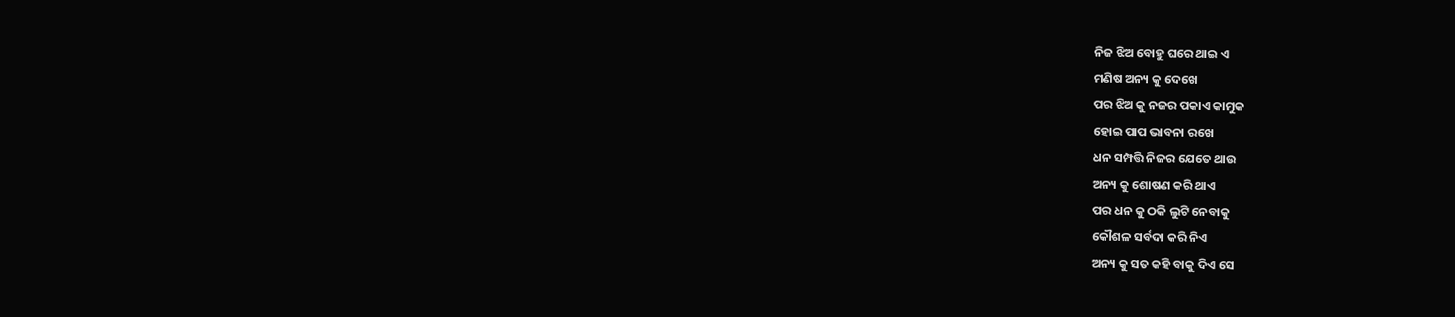ନିଜ ଝିଅ ବୋହୁ ଘରେ ଥାଇ ଏ
ମଣିଷ ଅନ୍ୟ କୁ ଦେଖେ
ପର ଝିଅ କୁ ନଜର ପକାଏ କାମୁକ
ହୋଇ ପାପ ଭାବନା ରଖେ
ଧନ ସମ୍ପତ୍ତି ନିଜର ଯେତେ ଥାଉ
ଅନ୍ୟ କୁ ଶୋଷଣ କରି ଥାଏ
ପର ଧନ କୁ ଠକି ଲୁଟି ନେବାକୁ
କୌଶଳ ସର୍ବଦା କରି ନିଏ
ଅନ୍ୟ କୁ ସତ କହି ବାକୁ ଦିଏ ସେ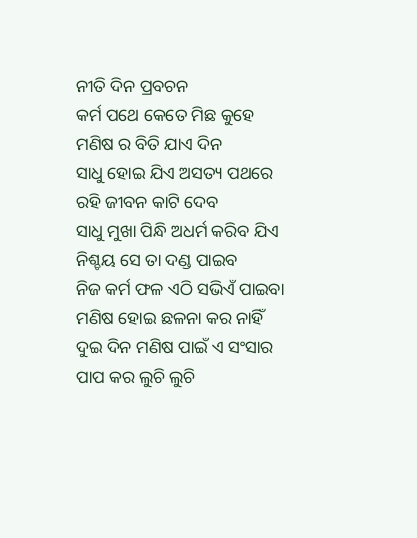ନୀତି ଦିନ ପ୍ରବଚନ
କର୍ମ ପଥେ କେତେ ମିଛ କୁହେ
ମଣିଷ ର ବିତି ଯାଏ ଦିନ
ସାଧୁ ହୋଇ ଯିଏ ଅସତ୍ୟ ପଥରେ
ରହି ଜୀବନ କାଟି ଦେବ
ସାଧୁ ମୁଖା ପିନ୍ଧି ଅଧର୍ମ କରିବ ଯିଏ
ନିଶ୍ଚୟ ସେ ତା ଦଣ୍ଡ ପାଇବ
ନିଜ କର୍ମ ଫଳ ଏଠି ସଭିଏଁ ପାଇବା
ମଣିଷ ହୋଇ ଛଳନା କର ନାହିଁ
ଦୁଇ ଦିନ ମଣିଷ ପାଇଁ ଏ ସଂସାର
ପାପ କର ଲୁଚି ଲୁଚି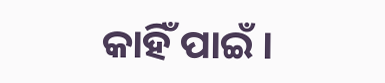କାହିଁ ପାଇଁ ।